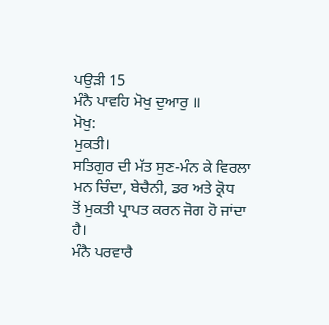ਪਉੜੀ 15
ਮੰਨੈ ਪਾਵਹਿ ਮੋਖੁ ਦੁਆਰੁ ॥
ਮੋਖੁ:
ਮੁਕਤੀ।
ਸਤਿਗੁਰ ਦੀ ਮੱਤ ਸੁਣ-ਮੰਨ ਕੇ ਵਿਰਲਾ ਮਨ ਚਿੰਦਾ, ਬੇਚੈਨੀ, ਡਰ ਅਤੇ ਕ੍ਰੋਧ
ਤੋਂ ਮੁਕਤੀ ਪ੍ਰਾਪਤ ਕਰਨ ਜੋਗ ਹੋ ਜਾਂਦਾ ਹੈ।
ਮੰਨੈ ਪਰਵਾਰੈ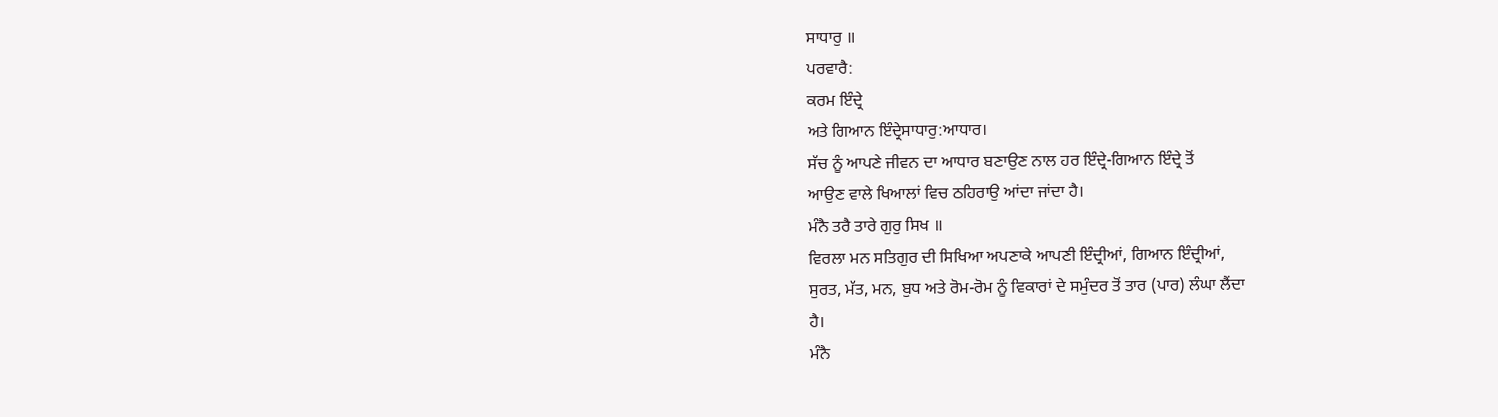ਸਾਧਾਰੁ ॥
ਪਰਵਾਰੈ:
ਕਰਮ ਇੰਦ੍ਰੇ
ਅਤੇ ਗਿਆਨ ਇੰਦ੍ਰੇਸਾਧਾਰੁ:ਆਧਾਰ।
ਸੱਚ ਨੂੰ ਆਪਣੇ ਜੀਵਨ ਦਾ ਆਧਾਰ ਬਣਾਉਣ ਨਾਲ ਹਰ ਇੰਦ੍ਰੇ-ਗਿਆਨ ਇੰਦ੍ਰੇ ਤੋਂ
ਆਉਣ ਵਾਲੇ ਖਿਆਲਾਂ ਵਿਚ ਠਹਿਰਾਉ ਆਂਦਾ ਜਾਂਦਾ ਹੈ।
ਮੰਨੈ ਤਰੈ ਤਾਰੇ ਗੁਰੁ ਸਿਖ ॥
ਵਿਰਲਾ ਮਨ ਸਤਿਗੁਰ ਦੀ ਸਿਖਿਆ ਅਪਣਾਕੇ ਆਪਣੀ ਇੰਦ੍ਰੀਆਂ, ਗਿਆਨ ਇੰਦ੍ਰੀਆਂ,
ਸੁਰਤ, ਮੱਤ, ਮਨ, ਬੁਧ ਅਤੇ ਰੋਮ-ਰੋਮ ਨੂੰ ਵਿਕਾਰਾਂ ਦੇ ਸਮੁੰਦਰ ਤੋਂ ਤਾਰ (ਪਾਰ) ਲੰਘਾ ਲੈਂਦਾ
ਹੈ।
ਮੰਨੈ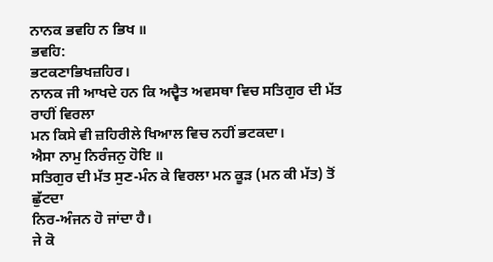ਨਾਨਕ ਭਵਹਿ ਨ ਭਿਖ ॥
ਭਵਹਿ:
ਭਟਕਣਾਭਿਖਜ਼ਹਿਰ।
ਨਾਨਕ ਜੀ ਆਖਦੇ ਹਨ ਕਿ ਅਦ੍ਵੈਤ ਅਵਸਥਾ ਵਿਚ ਸਤਿਗੁਰ ਦੀ ਮੱਤ ਰਾਹੀਂ ਵਿਰਲਾ
ਮਨ ਕਿਸੇ ਵੀ ਜ਼ਹਿਰੀਲੇ ਖਿਆਲ ਵਿਚ ਨਹੀਂ ਭਟਕਦਾ।
ਐਸਾ ਨਾਮੁ ਨਿਰੰਜਨੁ ਹੋਇ ॥
ਸਤਿਗੁਰ ਦੀ ਮੱਤ ਸੁਣ-ਮੰਨ ਕੇ ਵਿਰਲਾ ਮਨ ਕੂੜ (ਮਨ ਕੀ ਮੱਤ) ਤੋਂ ਛੁੱਟਦਾ
ਨਿਰ-ਅੰਜਨ ਹੋ ਜਾਂਦਾ ਹੈ।
ਜੇ ਕੋ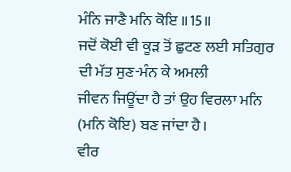ਮੰਨਿ ਜਾਣੈ ਮਨਿ ਕੋਇ ॥15॥
ਜਦੋਂ ਕੋਈ ਵੀ ਕੂੜ ਤੋਂ ਛੁਟਣ ਲਈ ਸਤਿਗੁਰ ਦੀ ਮੱਤ ਸੁਣ-ਮੰਨ ਕੇ ਅਮਲੀ
ਜੀਵਨ ਜਿਊਂਦਾ ਹੈ ਤਾਂ ਉਹ ਵਿਰਲਾ ਮਨਿ (ਮਨਿ ਕੋਇ) ਬਣ ਜਾਂਦਾ ਹੈ।
ਵੀਰ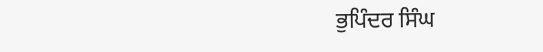ਭੁਪਿੰਦਰ ਸਿੰਘ